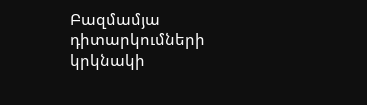Բազմամյա դիտարկումների կրկնակի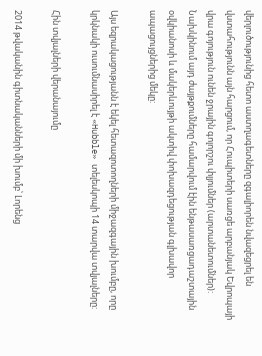վերլուծությունից հետո աստղագետները զգալիորեն նվազեցրել են վստահությունն այն հարցում, որ Հուպիտերի սառցե արբանյակ Եվրոպայի վրա գոյություն ունեն ջրային գոլորշու փլյումներ (արտանետումներ): Նախկինում այդ ժայթքումները համարվում էին ենթասառցադաշտային օվկիանոսի և մակերևույթի ակտիվ փոխազդեցության գլխավոր ապացույցներից մեկը:

Այս եզրակացությանն է եկել հետազոտողների միջազգային խումբը, որը կրկնակի ուսումնասիրել է «Hubble» տելեսկոպի 14 տարվա տվյալները:

Հին տվյալների վերանայումը

2014 թվականին գիտնականների մի խումբ՝ Լորենց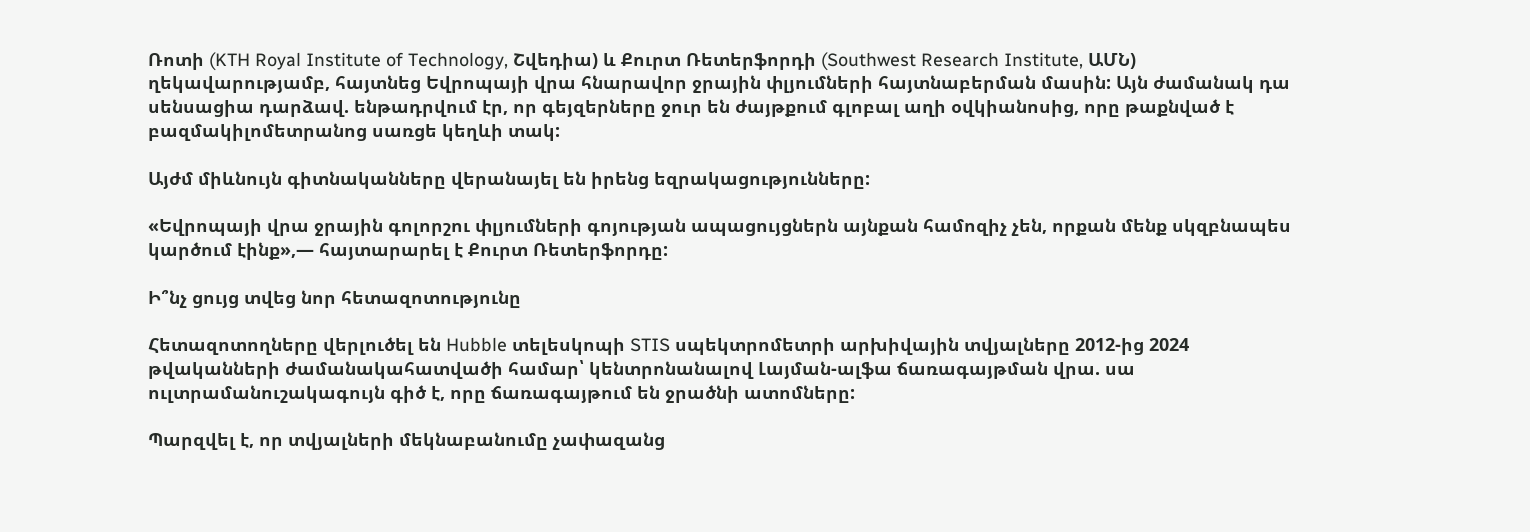Ռոտի (KTH Royal Institute of Technology, Շվեդիա) և Քուրտ Ռետերֆորդի (Southwest Research Institute, ԱՄՆ) ղեկավարությամբ, հայտնեց Եվրոպայի վրա հնարավոր ջրային փլյումների հայտնաբերման մասին: Այն ժամանակ դա սենսացիա դարձավ. ենթադրվում էր, որ գեյզերները ջուր են ժայթքում գլոբալ աղի օվկիանոսից, որը թաքնված է բազմակիլոմետրանոց սառցե կեղևի տակ:

Այժմ միևնույն գիտնականները վերանայել են իրենց եզրակացությունները:

«Եվրոպայի վրա ջրային գոլորշու փլյումների գոյության ապացույցներն այնքան համոզիչ չեն, որքան մենք սկզբնապես կարծում էինք»,— հայտարարել է Քուրտ Ռետերֆորդը:

Ի՞նչ ցույց տվեց նոր հետազոտությունը

Հետազոտողները վերլուծել են Hubble տելեսկոպի STIS սպեկտրոմետրի արխիվային տվյալները 2012-ից 2024 թվականների ժամանակահատվածի համար՝ կենտրոնանալով Լայման-ալֆա ճառագայթման վրա. սա ուլտրամանուշակագույն գիծ է, որը ճառագայթում են ջրածնի ատոմները:

Պարզվել է, որ տվյալների մեկնաբանումը չափազանց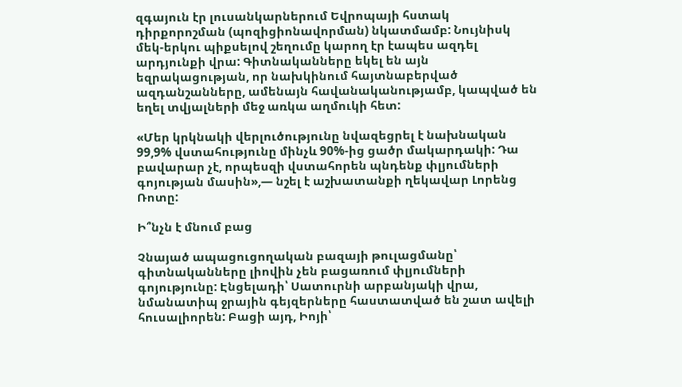զգայուն էր լուսանկարներում Եվրոպայի հստակ դիրքորոշման (պոզիցիոնավորման) նկատմամբ: Նույնիսկ մեկ-երկու պիքսելով շեղումը կարող էր էապես ազդել արդյունքի վրա: Գիտնականները եկել են այն եզրակացության, որ նախկինում հայտնաբերված ազդանշանները, ամենայն հավանականությամբ, կապված են եղել տվյալների մեջ առկա աղմուկի հետ:

«Մեր կրկնակի վերլուծությունը նվազեցրել է նախնական 99,9% վստահությունը մինչև 90%-ից ցածր մակարդակի: Դա բավարար չէ, որպեսզի վստահորեն պնդենք փլյումների գոյության մասին»,— նշել է աշխատանքի ղեկավար Լորենց Ռոտը:

Ի՞նչն է մնում բաց

Չնայած ապացուցողական բազայի թուլացմանը՝ գիտնականները լիովին չեն բացառում փլյումների գոյությունը: Էնցելադի՝ Սատուրնի արբանյակի վրա, նմանատիպ ջրային գեյզերները հաստատված են շատ ավելի հուսալիորեն: Բացի այդ, Իոյի՝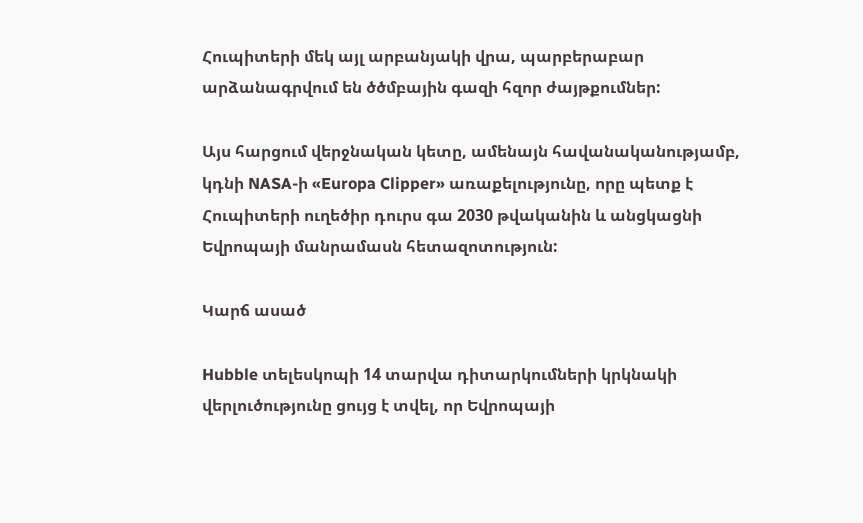Հուպիտերի մեկ այլ արբանյակի վրա, պարբերաբար արձանագրվում են ծծմբային գազի հզոր ժայթքումներ:

Այս հարցում վերջնական կետը, ամենայն հավանականությամբ, կդնի NASA-ի «Europa Clipper» առաքելությունը, որը պետք է Հուպիտերի ուղեծիր դուրս գա 2030 թվականին և անցկացնի Եվրոպայի մանրամասն հետազոտություն:

Կարճ ասած

Hubble տելեսկոպի 14 տարվա դիտարկումների կրկնակի վերլուծությունը ցույց է տվել, որ Եվրոպայի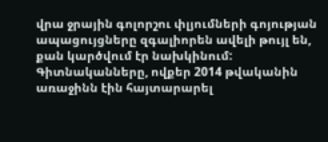վրա ջրային գոլորշու փլյումների գոյության ապացույցները զգալիորեն ավելի թույլ են, քան կարծվում էր նախկինում: Գիտնականները, ովքեր 2014 թվականին առաջինն էին հայտարարել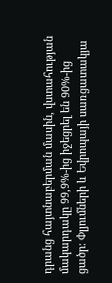դրանց հայտնաբերման մասին, վստահության մակարդակը 99,9%-ից իջեցրել են 90%-ից ցածր: Փլյումների և Եվրոպայի սառցատակյա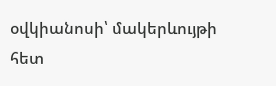օվկիանոսի՝ մակերևույթի հետ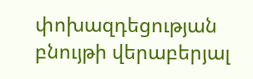փոխազդեցության բնույթի վերաբերյալ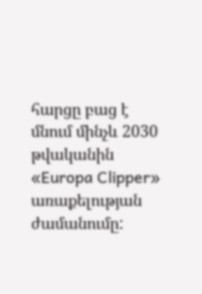հարցը բաց է մնում մինչև 2030 թվականին «Europa Clipper» առաքելության ժամանումը: